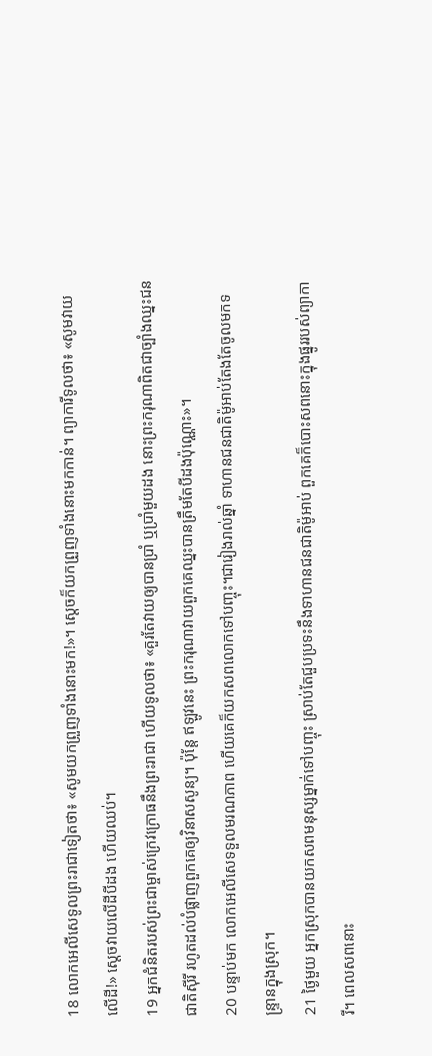18 លោកអេលីសេទូលព្រះរាជាទៀតថា៖ «សូមយកព្រួញទាំងនោះមក!»។ ស្ដេចក៏យកព្រួញទាំងនោះមកកាន់។ ព្យាការីទូលថា៖ «សូមវាយលើដី!» ស្ដេចវាយលើដីបីដង ហើយឈប់។
19 អ្នកជំនិតរបស់ព្រះជាម្ចាស់ក្រេវក្រោធនឹងព្រះរាជា ហើយទូលថា៖ «គួរតែវាយឲ្យបានប្រាំ ឬប្រាំមួយដង នោះព្រះករុណាពិតជាច្បាំងឈ្នះជនជាតិស៊ីរី រហូតដល់បំផ្លាញពួកគេឲ្យវិនាសសូន្យ។ ប៉ុន្តែ ឥឡូវនេះ ព្រះករុណាវាយពួកគេឈ្នះបានត្រឹមតែបីដងប៉ុណ្ណោះ»។
20 បន្ទាប់មក លោកអេលីសេទទួលមរណភាព ហើយគេក៏យកសពលោកទៅបញ្ចុះ។ជារៀងរាល់ឆ្នាំ ទាហានជនជាតិម៉ូអាប់តែងតែចូលមកទន្ទ្រានក្នុងស្រុក។
21 ថ្ងៃមួយ អ្នកស្រុកបានយកសពមនុស្សម្នាក់ទៅបញ្ចុះ ស្រាប់តែជួបប្រទះនឹងទាហានជនជាតិម៉ូអាប់ ពួកគេក៏បោះសពនោះក្នុងផ្នូររបស់ព្យាការី។ ពេលសពនោះ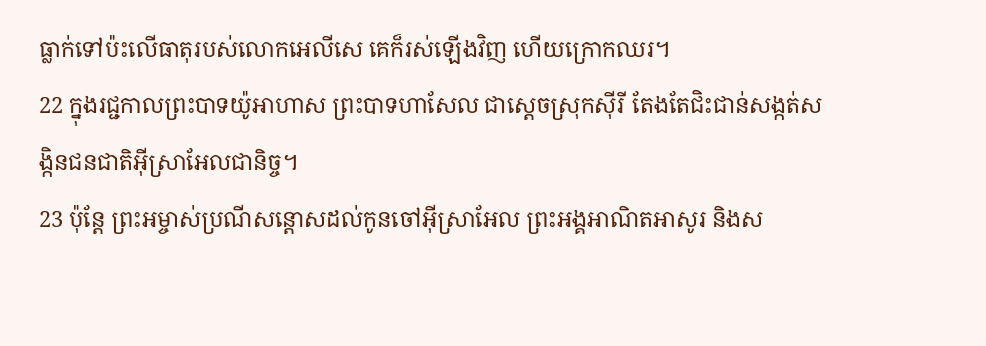ធ្លាក់ទៅប៉ះលើធាតុរបស់លោកអេលីសេ គេក៏រស់ឡើងវិញ ហើយក្រោកឈរ។
22 ក្នុងរជ្ជកាលព្រះបាទយ៉ូអាហាស ព្រះបាទហាសែល ជាស្ដេចស្រុកស៊ីរី តែងតែជិះជាន់សង្កត់សង្កិនជនជាតិអ៊ីស្រាអែលជានិច្ច។
23 ប៉ុន្តែ ព្រះអម្ចាស់ប្រណីសន្ដោសដល់កូនចៅអ៊ីស្រាអែល ព្រះអង្គអាណិតអាសូរ និងស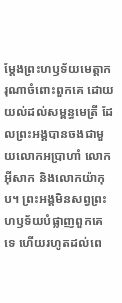ម្តែងព្រះហឫទ័យមេត្តាករុណាចំពោះពួកគេ ដោយយល់ដល់សម្ពន្ធមេត្រី ដែលព្រះអង្គបានចងជាមួយលោកអប្រាហាំ លោកអ៊ីសាក និងលោកយ៉ាកុប។ ព្រះអង្គមិនសព្វព្រះហឫទ័យបំផ្លាញពួកគេទេ ហើយរហូតដល់ពេ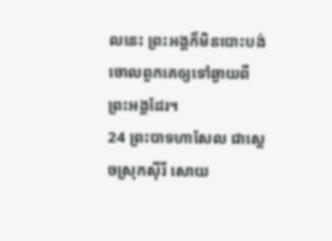លនេះ ព្រះអង្គក៏មិនបោះបង់ចោលពួកគេឲ្យទៅឆ្ងាយពីព្រះអង្គដែរ។
24 ព្រះបាទហាសែល ជាស្ដេចស្រុកស៊ីរី សោយ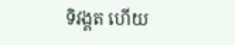ទិវង្គត ហើយ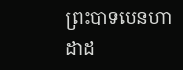ព្រះបាទបេនហាដាដ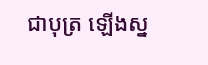ជាបុត្រ ឡើងស្ន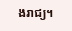ងរាជ្យ។